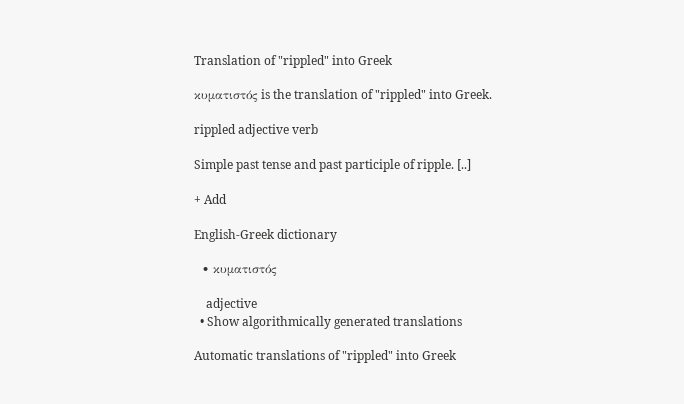Translation of "rippled" into Greek

κυματιστός is the translation of "rippled" into Greek.

rippled adjective verb

Simple past tense and past participle of ripple. [..]

+ Add

English-Greek dictionary

  • κυματιστός

    adjective
  • Show algorithmically generated translations

Automatic translations of "rippled" into Greek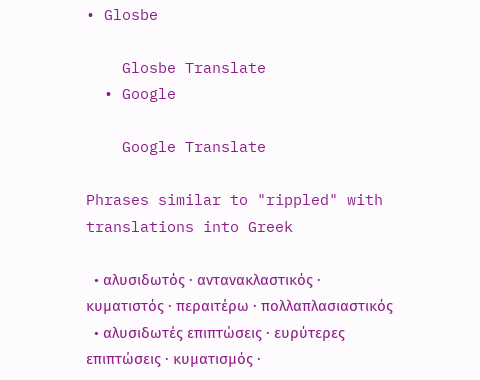• Glosbe

    Glosbe Translate
  • Google

    Google Translate

Phrases similar to "rippled" with translations into Greek

  • αλυσιδωτός · αντανακλαστικός · κυματιστός · περαιτέρω · πολλαπλασιαστικός
  • αλυσιδωτές επιπτώσεις · ευρύτερες επιπτώσεις · κυματισμός ·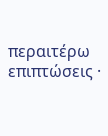περαιτέρω επιπτώσεις ·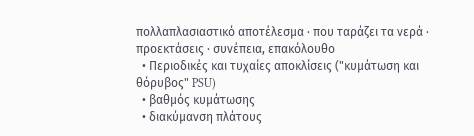πολλαπλασιαστικό αποτέλεσμα · που ταράζει τα νερά · προεκτάσεις · συνέπεια, επακόλουθο
  • Περιοδικές και τυχαίες αποκλίσεις ("κυμάτωση και θόρυβος" PSU)
  • βαθμός κυμάτωσης
  • διακύμανση πλάτους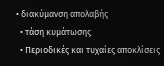• διακύμανση απολαβής
  • τάση κυμάτωσης
  • Περιοδικές και τυχαίες αποκλίσεις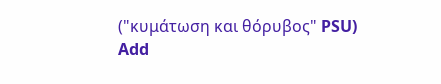("κυμάτωση και θόρυβος" PSU)
Add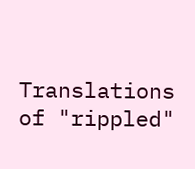Translations of "rippled"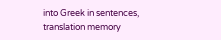into Greek in sentences, translation memory